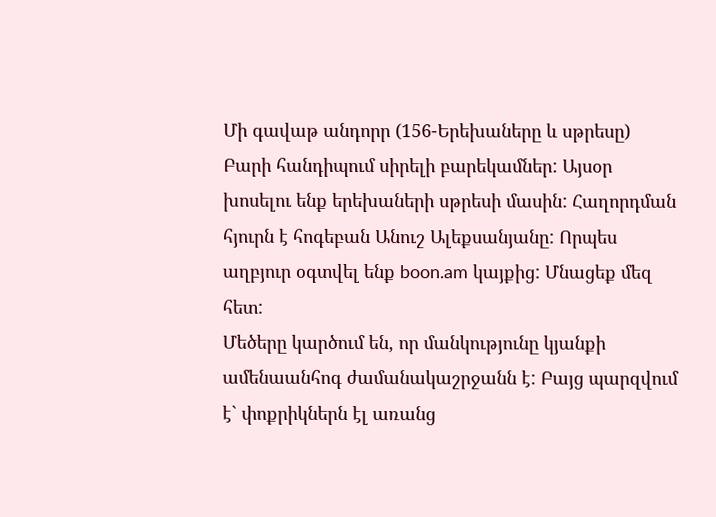Մի գավաթ անդորր (156-Երեխաները և սթրեսը)
Բարի հանդիպում սիրելի բարեկամներ: Այսօր խոսելու ենք երեխաների սթրեսի մասին: Հաղորդման հյուրն է հոգեբան Անուշ Ալեքսանյանը: Որպես աղբյուր օգտվել ենք boon.am կայքից: Մնացեք մեզ հետ:
Մեծերը կարծում են, որ մանկությունը կյանքի ամենաանհոգ ժամանակաշրջանն է: Բայց պարզվում է` փոքրիկներն էլ առանց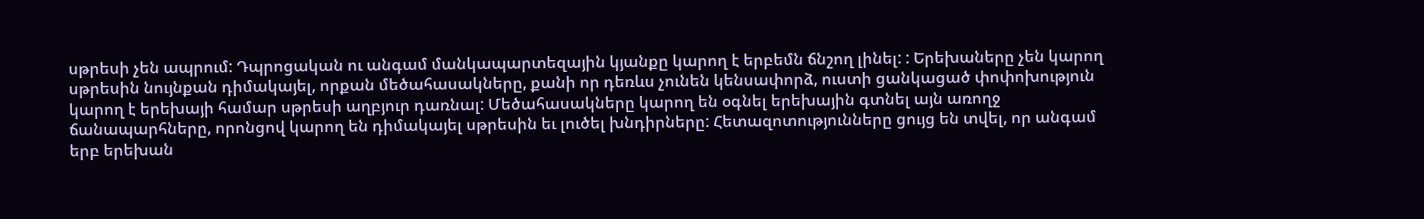սթրեսի չեն ապրում: Դպրոցական ու անգամ մանկապարտեզային կյանքը կարող է երբեմն ճնշող լինել: : Երեխաները չեն կարող սթրեսին նույնքան դիմակայել, որքան մեծահասակները, քանի որ դեռևս չունեն կենսափորձ, ուստի ցանկացած փոփոխություն կարող է երեխայի համար սթրեսի աղբյուր դառնալ: Մեծահասակները կարող են օգնել երեխային գտնել այն առողջ ճանապարհները, որոնցով կարող են դիմակայել սթրեսին եւ լուծել խնդիրները: Հետազոտությունները ցույց են տվել, որ անգամ երբ երեխան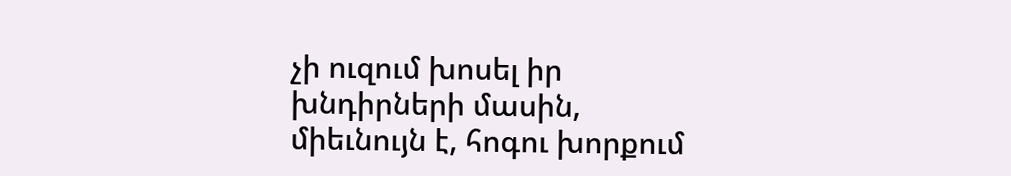չի ուզում խոսել իր խնդիրների մասին, միեւնույն է, հոգու խորքում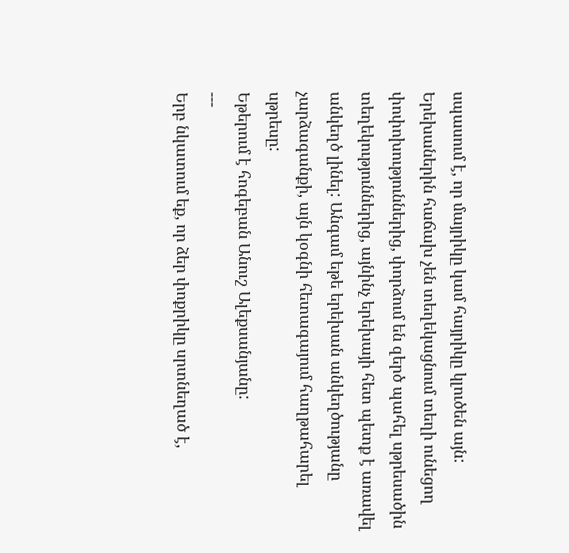սպասում է, որ մայրիկը կամ հայրիկը կլուծեն այն:
Երեխաներին հաճախ չեն տեղեկացնում տեղի ունեցող փոփոխություններից, փորձում են զերծ պահել սթրեսածին տեղեկություններից, այնինչ երեխայի հետ պետք է առավել անկեղծ լինել: Անգամ եթե երեխան անկեղծությանը չարձագանքի, այն կօգնի հետագայում հաղթահարել սթրեսը:
Եթերում է հոգեբան Անուշ Ալեքսանյանը:
---
Երբ նկատում եք, որ ձեր փոքրիկը սրտնեղած է,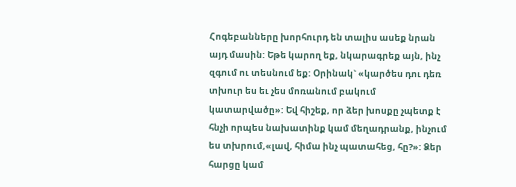Հոգեբանները խորհուրդ են տալիս ասեք նրան այդ մասին: Եթե կարող եք, նկարագրեք այն, ինչ զգում ու տեսնում եք: Օրինակ` «կարծես դու դեռ տխուր ես եւ չես մոռանում բակում կատարվածը»: Եվ հիշեք, որ ձեր խոսքը չպետք է հնչի որպես նախատինք կամ մեղադրանք, ինչում ես տխրում,«լավ, հիմա ինչ պատահեց, հը?»: Ձեր հարցը կամ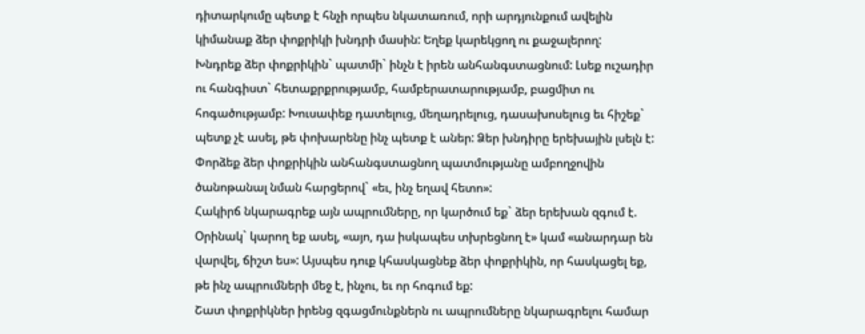դիտարկումը պետք է հնչի որպես նկատառում, որի արդյունքում ավելին կիմանաք ձեր փոքրիկի խնդրի մասին: Եղեք կարեկցող ու քաջալերող:
Խնդրեք ձեր փոքրիկին` պատմի` ինչն է իրեն անհանգստացնում: Լսեք ուշադիր ու հանգիստ` հետաքրքրությամբ, համբերատարությամբ, բացմիտ ու հոգածությամբ: Խուսափեք դատելուց, մեղադրելուց, դասախոսելուց եւ հիշեք` պետք չէ ասել, թե փոխարենը ինչ պետք է աներ: Ձեր խնդիրը երեխային լսելն է: Փորձեք ձեր փոքրիկին անհանգստացնող պատմությանը ամբողջովին ծանոթանալ նման հարցերով` «եւ, ինչ եղավ հետո»:
Հակիրճ նկարագրեք այն ապրումները, որ կարծում եք` ձեր երեխան զգում է. Օրինակ` կարող եք ասել, «այո, դա իսկապես տխրեցնող է» կամ «անարդար են վարվել, ճիշտ ես»: Այսպես դուք կհասկացնեք ձեր փոքրիկին, որ հասկացել եք, թե ինչ ապրումների մեջ է, ինչու, եւ որ հոգում եք:
Շատ փոքրիկներ իրենց զգացմունքներն ու ապրումները նկարագրելու համար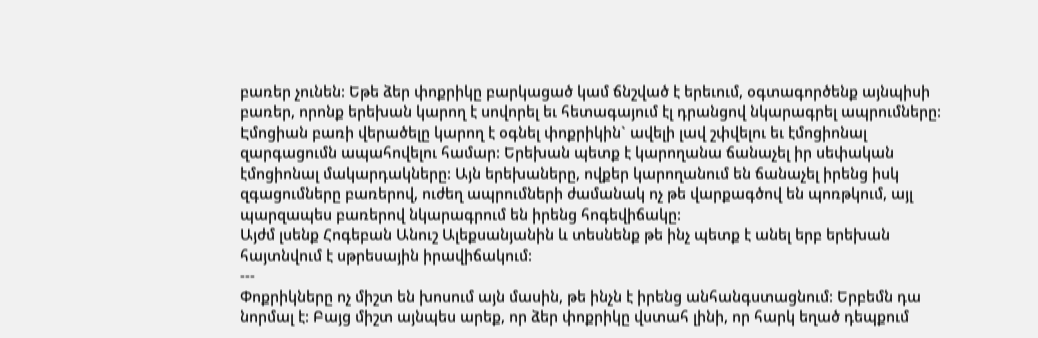բառեր չունեն: Եթե ձեր փոքրիկը բարկացած կամ ճնշված է երեւում, օգտագործենք այնպիսի բառեր, որոնք երեխան կարող է սովորել եւ հետագայում էլ դրանցով նկարագրել ապրումները: Էմոցիան բառի վերածելը կարող է օգնել փոքրիկին` ավելի լավ շփվելու եւ էմոցիոնալ զարգացումն ապահովելու համար: Երեխան պետք է կարողանա ճանաչել իր սեփական էմոցիոնալ մակարդակները: Այն երեխաները, ովքեր կարողանում են ճանաչել իրենց իսկ զգացումները բառերով, ուժեղ ապրումների ժամանակ ոչ թե վարքագծով են պոռթկում, այլ պարզապես բառերով նկարագրում են իրենց հոգեվիճակը:
Այժմ լսենք Հոգեբան Անուշ Ալեքսանյանին և տեսնենք թե ինչ պետք է անել երբ երեխան հայտնվում է սթրեսային իրավիճակում:
---
Փոքրիկները ոչ միշտ են խոսում այն մասին, թե ինչն է իրենց անհանգստացնում: Երբեմն դա նորմալ է: Բայց միշտ այնպես արեք, որ ձեր փոքրիկը վստահ լինի, որ հարկ եղած դեպքում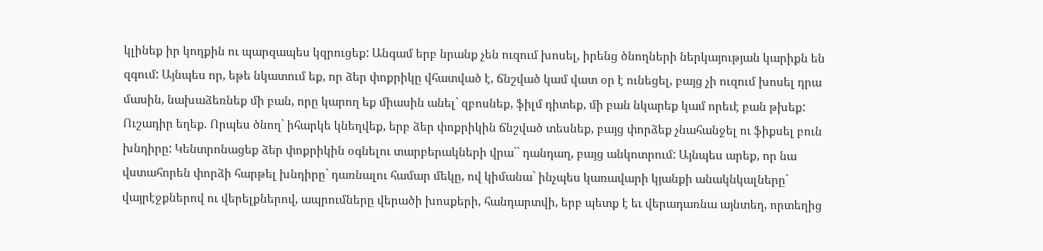կլինեք իր կողքին ու պարզապես կզրուցեք: Անգամ երբ նրանք չեն ուզում խոսել, իրենց ծնողների ներկայության կարիքն են զգում: Այնպես որ, եթե նկատում եք, որ ձեր փոքրիկը վհատված է, ճնշված կամ վատ օր է ունեցել, բայց չի ուզում խոսել դրա մասին, նախաձեռնեք մի բան, որը կարող եք միասին անել` զբոսնեք, ֆիլմ դիտեք, մի բան նկարեք կամ որեւէ բան թխեք:
Ուշադիր եղեք. Որպես ծնող` իհարկե կնեղվեք, երբ ձեր փոքրիկին ճնշված տեսնեք, բայց փորձեք չնահանջել ու ֆիքսել բուն խնդիրը: Կենտրոնացեք ձեր փոքրիկին օգնելու տարբերակների վրա`` դանդաղ, բայց անկոտրում: Այնպես արեք, որ նա վստահորեն փորձի հարթել խնդիրը` դառնալու համար մեկը, ով կիմանա` ինչպես կառավարի կյանքի անակնկալները` վայրէջքներով ու վերելքներով, ապրումները վերածի խոսքերի, հանդարտվի, երբ պետք է եւ վերադառնա այնտեղ, որտեղից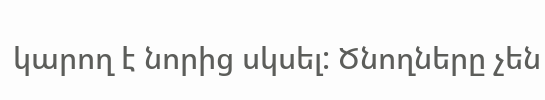կարող է նորից սկսել: Ծնողները չեն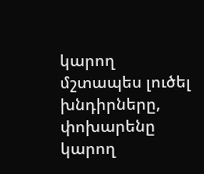կարող մշտապես լուծել խնդիրները, փոխարենը կարող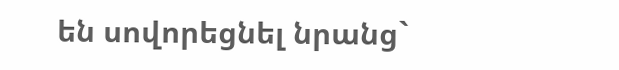են սովորեցնել նրանց`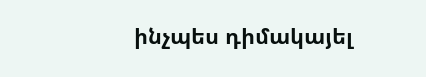ինչպես դիմակայել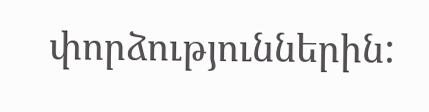փորձություններին: